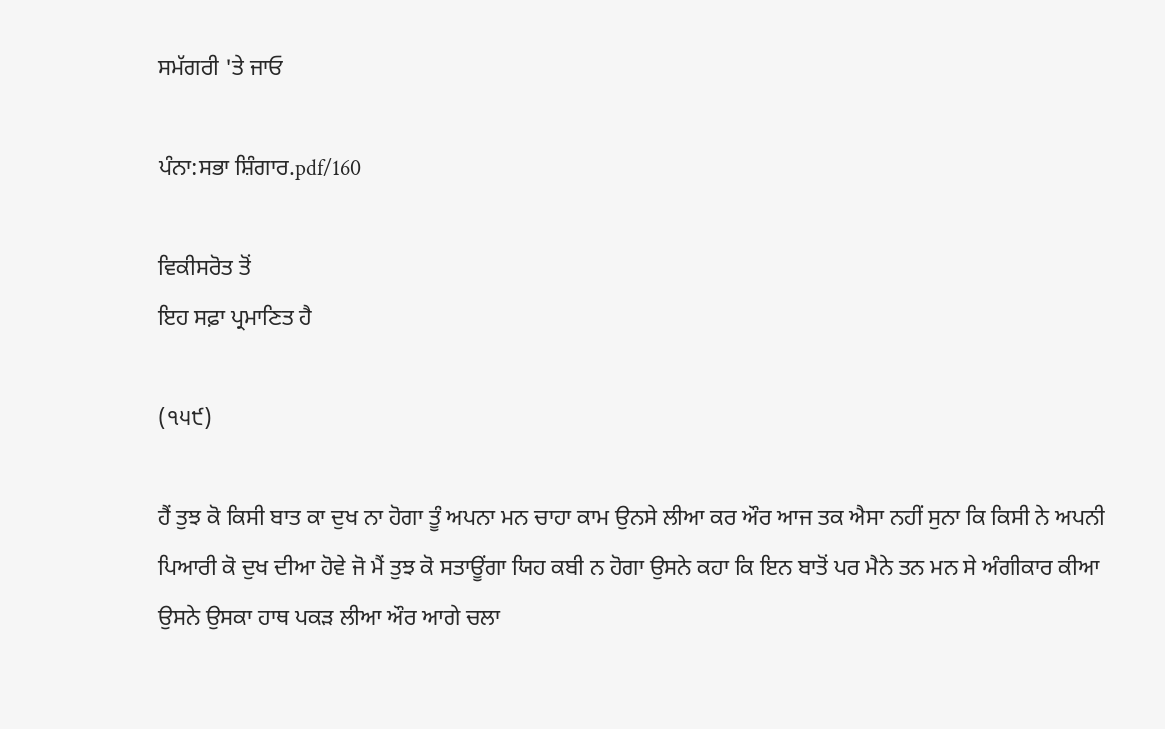ਸਮੱਗਰੀ 'ਤੇ ਜਾਓ

ਪੰਨਾ:ਸਭਾ ਸ਼ਿੰਗਾਰ.pdf/160

ਵਿਕੀਸਰੋਤ ਤੋਂ
ਇਹ ਸਫ਼ਾ ਪ੍ਰਮਾਣਿਤ ਹੈ

(੧੫੯)

ਹੈਂ ਤੁਝ ਕੋ ਕਿਸੀ ਬਾਤ ਕਾ ਦੁਖ ਨਾ ਹੋਗਾ ਤੂੰ ਅਪਨਾ ਮਨ ਚਾਹਾ ਕਾਮ ਉਨਸੇ ਲੀਆ ਕਰ ਔਰ ਆਜ ਤਕ ਐਸਾ ਨਹੀਂ ਸੁਨਾ ਕਿ ਕਿਸੀ ਨੇ ਅਪਨੀ ਪਿਆਰੀ ਕੋ ਦੁਖ ਦੀਆ ਹੋਵੇ ਜੋ ਮੈਂ ਤੁਝ ਕੋ ਸਤਾਊਂਗਾ ਯਿਹ ਕਬੀ ਨ ਹੋਗਾ ਉਸਨੇ ਕਹਾ ਕਿ ਇਨ ਬਾਤੋਂ ਪਰ ਮੈਨੇ ਤਨ ਮਨ ਸੇ ਅੰਗੀਕਾਰ ਕੀਆ ਉਸਨੇ ਉਸਕਾ ਹਾਥ ਪਕੜ ਲੀਆ ਔਰ ਆਗੇ ਚਲਾ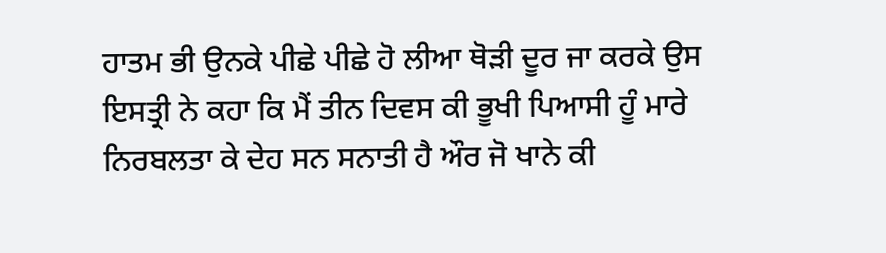ਹਾਤਮ ਭੀ ਉਨਕੇ ਪੀਛੇ ਪੀਛੇ ਹੋ ਲੀਆ ਥੋੜੀ ਦੂਰ ਜਾ ਕਰਕੇ ਉਸ ਇਸਤ੍ਰੀ ਨੇ ਕਹਾ ਕਿ ਮੈਂ ਤੀਨ ਦਿਵਸ ਕੀ ਭੂਖੀ ਪਿਆਸੀ ਹੂੰ ਮਾਰੇ ਨਿਰਬਲਤਾ ਕੇ ਦੇਹ ਸਨ ਸਨਾਤੀ ਹੈ ਔਰ ਜੋ ਖਾਨੇ ਕੀ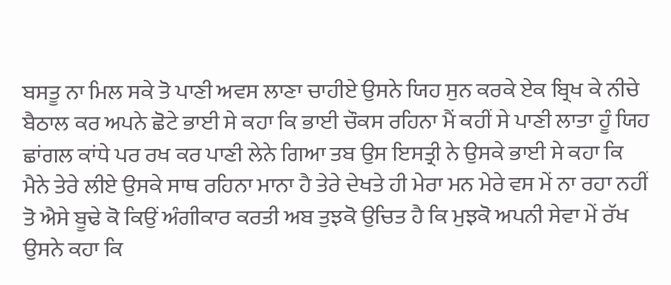ਬਸਤੂ ਨਾ ਮਿਲ ਸਕੇ ਤੋ ਪਾਣੀ ਅਵਸ ਲਾਣਾ ਚਾਹੀਏ ਉਸਨੇ ਯਿਹ ਸੁਨ ਕਰਕੇ ਏਕ ਬ੍ਰਿਖ ਕੇ ਨੀਚੇ ਬੈਠਾਲ ਕਰ ਅਪਨੇ ਛੋਟੇ ਭਾਈ ਸੇ ਕਹਾ ਕਿ ਭਾਈ ਚੌਕਸ ਰਹਿਨਾ ਮੈਂ ਕਹੀਂ ਸੇ ਪਾਣੀ ਲਾਤਾ ਹੂੰ ਯਿਹ ਛਾਂਗਲ ਕਾਂਧੇ ਪਰ ਰਖ ਕਰ ਪਾਣੀ ਲੇਨੇ ਗਿਆ ਤਬ ਉਸ ਇਸਤ੍ਰੀ ਨੇ ਉਸਕੇ ਭਾਈ ਸੇ ਕਹਾ ਕਿ ਮੈਨੇ ਤੇਰੇ ਲੀਏ ਉਸਕੇ ਸਾਥ ਰਹਿਨਾ ਮਾਨਾ ਹੈ ਤੇਰੇ ਦੇਖਤੇ ਹੀ ਮੇਰਾ ਮਨ ਮੇਰੇ ਵਸ ਮੇਂ ਨਾ ਰਹਾ ਨਹੀਂ ਤੋ ਐਸੇ ਬੂਢੇ ਕੋ ਕਿਉਂ ਅੰਗੀਕਾਰ ਕਰਤੀ ਅਬ ਤੁਝਕੋ ਉਚਿਤ ਹੈ ਕਿ ਮੁਝਕੋ ਅਪਨੀ ਸੇਵਾ ਮੇਂ ਰੱਖ ਉਸਨੇ ਕਹਾ ਕਿ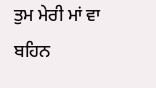ਤੁਮ ਮੇਰੀ ਮਾਂ ਵਾ ਬਹਿਨ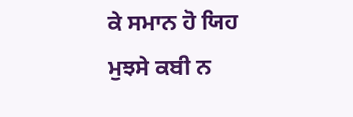ਕੇ ਸਮਾਨ ਹੋ ਯਿਹ ਮੁਝਸੇ ਕਬੀ ਨ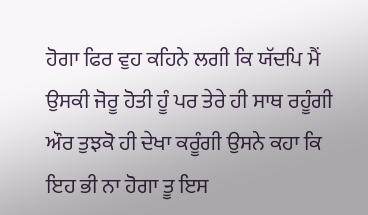ਹੋਗਾ ਫਿਰ ਵੁਹ ਕਹਿਨੇ ਲਗੀ ਕਿ ਯੱਦਪਿ ਮੈਂ ਉਸਕੀ ਜੋਰੂ ਹੋਤੀ ਹੂੰ ਪਰ ਤੇਰੇ ਹੀ ਸਾਥ ਰਹੂੰਗੀ ਔਰ ਤੁਝਕੋ ਹੀ ਦੇਖਾ ਕਰੂੰਗੀ ਉਸਨੇ ਕਹਾ ਕਿ ਇਹ ਭੀ ਨਾ ਹੋਗਾ ਤੂ ਇਸ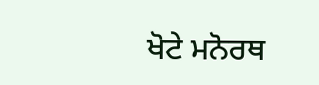ਖੋਟੇ ਮਨੋਰਥ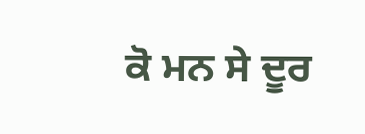ਕੋ ਮਨ ਸੇ ਦੂਰ